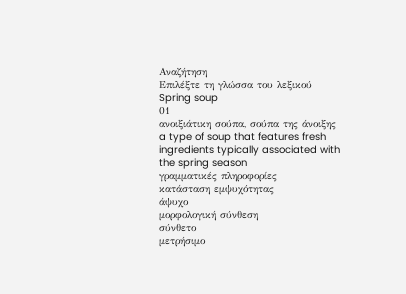Αναζήτηση
Επιλέξτε τη γλώσσα του λεξικού
Spring soup
01
ανοιξιάτικη σούπα, σούπα της άνοιξης
a type of soup that features fresh ingredients typically associated with the spring season
γραμματικές πληροφορίες
κατάσταση εμψυχότητας
άψυχο
μορφολογική σύνθεση
σύνθετο
μετρήσιμο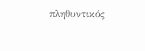πληθυντικός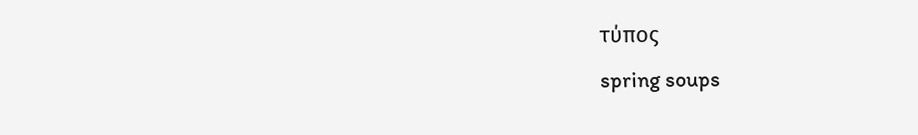τύπος
spring soups